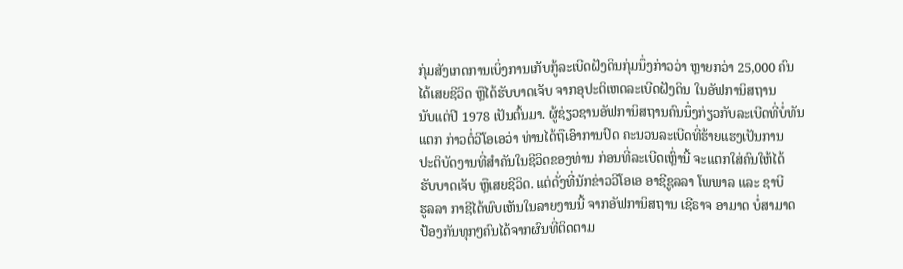ກຸ່ມສັງເກດການເບິ່ງການເກັບກູ້ລະເບີດຝັງດິນກຸ່ມນຶ່ງກ່າວວ່າ ຫຼາຍກວ່າ 25,000 ຄົນ
ໄດ້ເສຍຊີວິດ ຫຼືໄດ້ຮັບບາດເຈັບ ຈາກອຸປະຕິເຫດລະເບີດຝັງດິນ ໃນອັຟການິສຖານ
ນັບແຕ່ປີ 1978 ເປັນຕົ້ນມາ. ຜູ້ຊ່ຽວຊານອັຟການິສຖານຄົນນຶ່ງກ່ຽວກັບລະເບີດທີ່ບໍ່ທັນ
ແຕກ ກ່າວຕໍ່ວີໂອເອວ່າ ທ່ານໄດ້ຖືເອົາການປົດ ຄະນວນລະເບີດທີ່ຮ້າຍແຮງເປັນການ
ປະຕິບັດງານທີ່ສຳຄັນໃນຊີວິດຂອງທ່ານ ກ່ອນທີ່ລະເບີດເຫຼົ່ານີ້ ຈະແຕກໃສ່ຄົນໃຫ້ໄດ້
ຮັບບາດເຈັບ ຫຼືເສຍຊີວິດ. ແຕ່ດັ່ງທີ່ນັກຂ່າວວີໂອເອ ອາຊີຊູລລາ ໂພພາລ ແລະ ຊາບີ
ຮູລລາ ກາຊີໄດ້ພົບເຫັນໃນລາຍງານນີ້ ຈາກອັຟການິສຖານ ເຊີຣາຈ ອາມາດ ບໍ່ສາມາດ
ປ້ອງກັນທຸກໆຄົນໄດ້ຈາກຜົນທີ່ຕິດຕາມ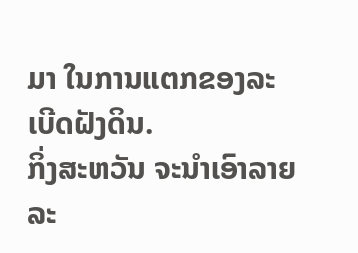ມາ ໃນການແຕກຂອງລະເບີດຝັງດິນ.
ກິ່ງສະຫວັນ ຈະນຳເອົາລາຍລະ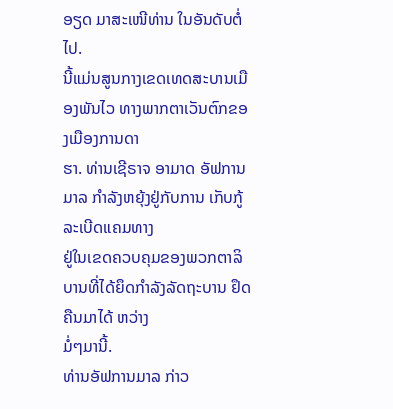ອຽດ ມາສະເໜີທ່ານ ໃນອັນດັບຕໍ່ໄປ.
ນີ້ແມ່ນສູນກາງເຂດເທດສະບານເມືອງພັນໄວ ທາງພາກຕາເວັນຕົກຂອງເມືອງການດາ
ຮາ. ທ່ານເຊີຣາຈ ອາມາດ ອັຟການມາລ ກຳລັງຫຍຸ້ງຢູ່ກັບການ ເກັບກູ້ລະເບີດແຄມທາງ
ຢູ່ໃນເຂດຄວບຄຸມຂອງພວກຕາລິບານທີ່ໄດ້ຍຶດກຳລັງລັດຖະບານ ຢຶດຄືນມາໄດ້ ຫວ່າງ
ມໍ່ໆມານີ້.
ທ່ານອັຟການມາລ ກ່າວ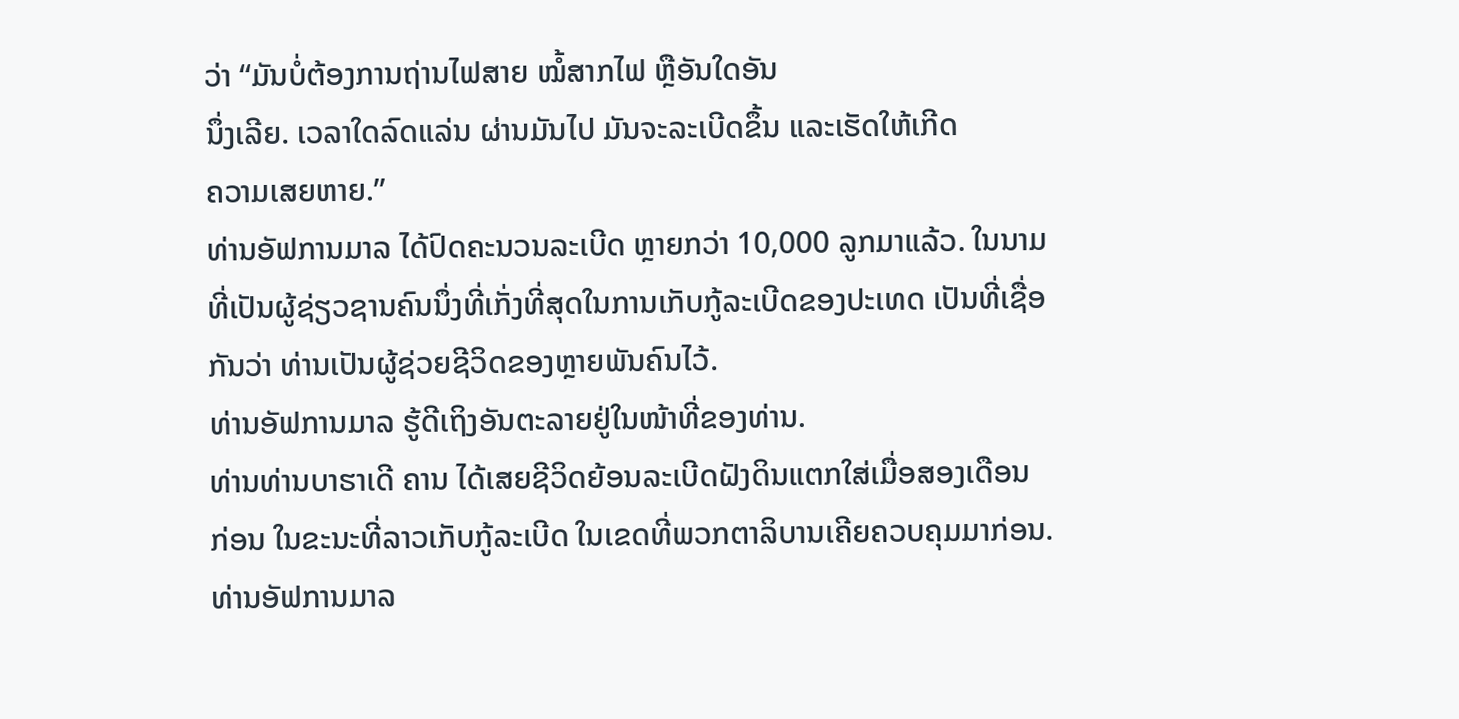ວ່າ “ມັນບໍ່ຕ້ອງການຖ່ານໄຟສາຍ ໝໍ້ສາກໄຟ ຫຼືອັນໃດອັນ
ນຶ່ງເລີຍ. ເວລາໃດລົດແລ່ນ ຜ່ານມັນໄປ ມັນຈະລະເບີດຂຶ້ນ ແລະເຮັດໃຫ້ເກີດ
ຄວາມເສຍຫາຍ.”
ທ່ານອັຟການມາລ ໄດ້ປົດຄະນວນລະເບີດ ຫຼາຍກວ່າ 10,000 ລູກມາແລ້ວ. ໃນນາມ
ທີ່ເປັນຜູ້ຊ່ຽວຊານຄົນນຶ່ງທີ່ເກັ່ງທີ່ສຸດໃນການເກັບກູ້ລະເບີດຂອງປະເທດ ເປັນທີ່ເຊື່ອ
ກັນວ່າ ທ່ານເປັນຜູ້ຊ່ວຍຊີວິດຂອງຫຼາຍພັນຄົນໄວ້.
ທ່ານອັຟການມາລ ຮູ້ດີເຖິງອັນຕະລາຍຢູ່ໃນໜ້າທີ່ຂອງທ່ານ.
ທ່ານທ່ານບາຮາເດີ ຄານ ໄດ້ເສຍຊີວິດຍ້ອນລະເບີດຝັງດິນແຕກໃສ່ເມື່ອສອງເດືອນ
ກ່ອນ ໃນຂະນະທີ່ລາວເກັບກູ້ລະເບີດ ໃນເຂດທີ່ພວກຕາລິບານເຄີຍຄວບຄຸມມາກ່ອນ.
ທ່ານອັຟການມາລ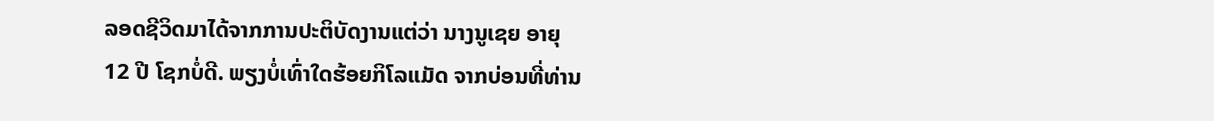ລອດຊີວິດມາໄດ້ຈາກການປະຕິບັດງານແຕ່ວ່າ ນາງນູເຊຍ ອາຍຸ
12 ປີ ໂຊກບໍ່ດີ. ພຽງບໍ່ເທົ່າໃດຮ້ອຍກິໂລແມັດ ຈາກບ່ອນທີ່ທ່ານ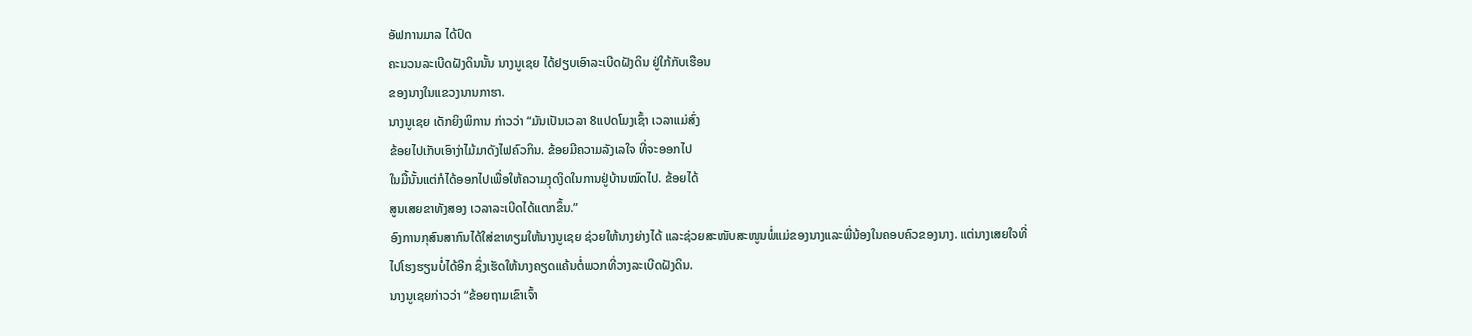ອັຟການມາລ ໄດ້ປົດ
ຄະນວນລະເບີດຝັງດິນນັ້ນ ນາງນູເຊຍ ໄດ້ຢຽບເອົາລະເບີດຝັງດິນ ຢູ່ໃກ້ກັບເຮືອນ
ຂອງນາງໃນແຂວງນານກາຮາ.
ນາງນູເຊຍ ເດັກຍິງພິການ ກ່າວວ່າ “ມັນເປັນເວລາ 8ແປດໂມງເຊົ້າ ເວລາແມ່ສົ່ງ
ຂ້ອຍໄປເກັບເອົາງ່າໄມ້ມາດັງໄຟຄົວກິນ. ຂ້ອຍມີຄວາມລັງເລໃຈ ທີ່ຈະອອກໄປ
ໃນມື້ນັ້ນແຕ່ກໍໄດ້ອອກໄປເພື່ອໃຫ້ຄວາມງຸດງິດໃນການຢູ່ບ້ານໝົດໄປ. ຂ້ອຍໄດ້
ສູນເສຍຂາທັງສອງ ເວລາລະເບີດໄດ້ແຕກຂຶ້ນ.”
ອົງການກຸສົນສາກົນໄດ້ໃສ່ຂາທຽມໃຫ້ນາງນູເຊຍ ຊ່ວຍໃຫ້ນາງຍ່າງໄດ້ ແລະຊ່ວຍສະໜັບສະໜູນພໍ່ແມ່ຂອງນາງແລະພີ່ນ້ອງໃນຄອບຄົວຂອງນາງ. ແຕ່ນາງເສຍໃຈທີ່
ໄປໂຮງຮຽນບໍ່ໄດ້ອີກ ຊຶ່ງເຮັດໃຫ້ນາງຄຽດແຄ້ນຕໍ່ພວກທີ່ວາງລະເບີດຝັງດິນ.
ນາງນູເຊຍກ່າວວ່າ “ຂ້ອຍຖາມເຂົາເຈົ້າ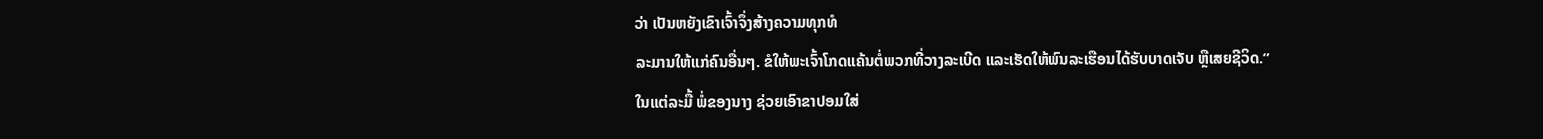ວ່າ ເປັນຫຍັງເຂົາເຈົ້າຈຶ່ງສ້າງຄວາມທຸກທໍ
ລະມານໃຫ້ແກ່ຄົນອື່ນໆ. ຂໍໃຫ້ພະເຈົ້າໂກດແຄ້ນຕໍ່ພວກທີ່ວາງລະເບີດ ແລະເຮັດໃຫ້ພົນລະເຮືອນໄດ້ຮັບບາດເຈັບ ຫຼືເສຍຊີວິດ.”
ໃນແຕ່ລະມື້ ພໍ່ຂອງນາງ ຊ່ວຍເອົາຂາປອມໃສ່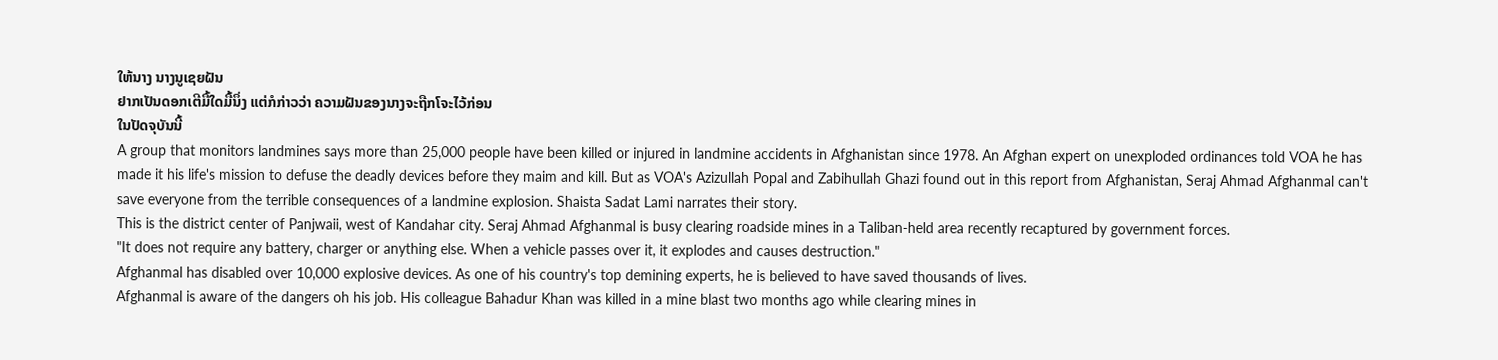ໃຫ້ນາງ ນາງນູເຊຍຝັນ
ຢາກເປັນດອກເຕີມື້ໃດມື້ນຶ່ງ ແຕ່ກໍກ່າວວ່າ ຄວາມຝັນຂອງນາງຈະຖືກໂຈະໄວ້ກ່ອນ
ໃນປັດຈຸບັນນີ້
A group that monitors landmines says more than 25,000 people have been killed or injured in landmine accidents in Afghanistan since 1978. An Afghan expert on unexploded ordinances told VOA he has made it his life's mission to defuse the deadly devices before they maim and kill. But as VOA's Azizullah Popal and Zabihullah Ghazi found out in this report from Afghanistan, Seraj Ahmad Afghanmal can't save everyone from the terrible consequences of a landmine explosion. Shaista Sadat Lami narrates their story.
This is the district center of Panjwaii, west of Kandahar city. Seraj Ahmad Afghanmal is busy clearing roadside mines in a Taliban-held area recently recaptured by government forces.
"It does not require any battery, charger or anything else. When a vehicle passes over it, it explodes and causes destruction."
Afghanmal has disabled over 10,000 explosive devices. As one of his country's top demining experts, he is believed to have saved thousands of lives.
Afghanmal is aware of the dangers oh his job. His colleague Bahadur Khan was killed in a mine blast two months ago while clearing mines in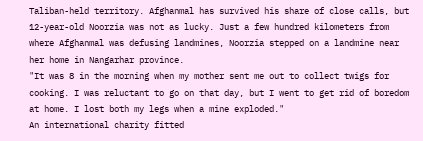Taliban-held territory. Afghanmal has survived his share of close calls, but 12-year-old Noorzia was not as lucky. Just a few hundred kilometers from where Afghanmal was defusing landmines, Noorzia stepped on a landmine near her home in Nangarhar province.
"It was 8 in the morning when my mother sent me out to collect twigs for cooking. I was reluctant to go on that day, but I went to get rid of boredom at home. I lost both my legs when a mine exploded."
An international charity fitted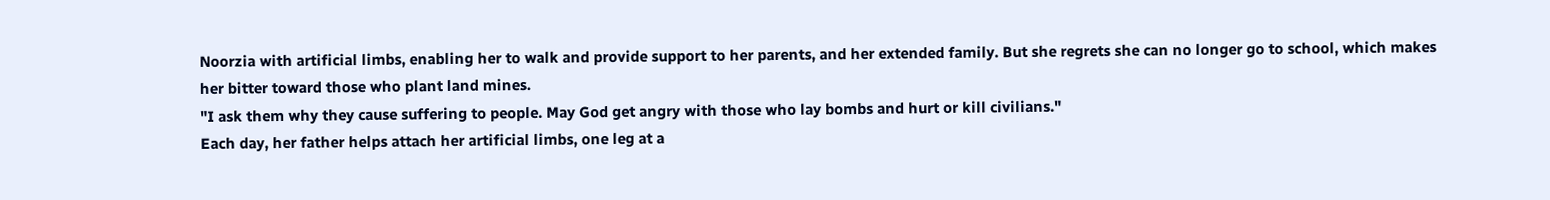Noorzia with artificial limbs, enabling her to walk and provide support to her parents, and her extended family. But she regrets she can no longer go to school, which makes her bitter toward those who plant land mines.
"I ask them why they cause suffering to people. May God get angry with those who lay bombs and hurt or kill civilians."
Each day, her father helps attach her artificial limbs, one leg at a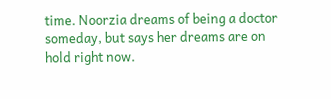time. Noorzia dreams of being a doctor someday, but says her dreams are on hold right now.